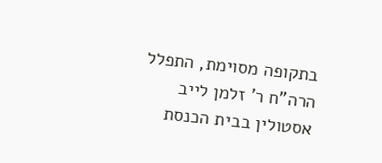בתקופה מסוימת, התפלל הרה"ח ר' זלמן לייב אסטולין בבית הכנסת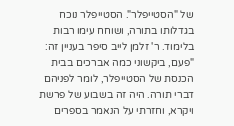של "הסטייפלר". הסטייפלר נוכח בגדלותו בתורה, ושוחח עימו רבות בלימוד. ר' זלמן לייב סיפר בעניין זה:
"פעם, ביקשוני כמה אברכים בבית הכנסת של הסטייפלר, לומר לפניהם דברי תורה. היה זה בשבוע של פרשת ויקרא, וחזרתי על הנאמר בספרים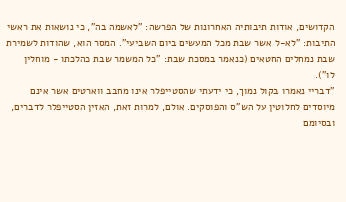הקדושים, אודות תיבותיה האחרונות של הפרשה: "לאשמה בה", כי נושאות את ראשי התיבות: "לא-ל אשר שבת מכל המעשים ביום השביעי". המסר הוא, שהודות לשמירת שבת נמחלים החטאים (כנאמר במסכת שבת: "כל המשמר שבת כהלכתו - מוחלין לו").
"דבריי נאמרו בקול נמוך, כי ידעתי שהסטייפלר אינו מחבב ווארטים אשר אינם מיוסדים לחלוטין על הש"ס והפוסקים. אולם, למרות זאת, האזין הסטייפלר לדברים, ובסיומם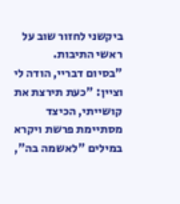ביקשני לחזור שוב על ראשי התיבות.
"בסיום דבריי, הודה לי וציין: "כעת תירצת את קושייתי, הכיצד מסתיימת פרשת ויקרא במילים "לאשמה בה",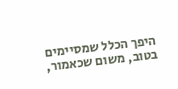היפך הכלל שמסיימים בטוב, משום שכאמור,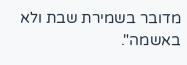מדובר בשמירת שבת ולא באשמה".